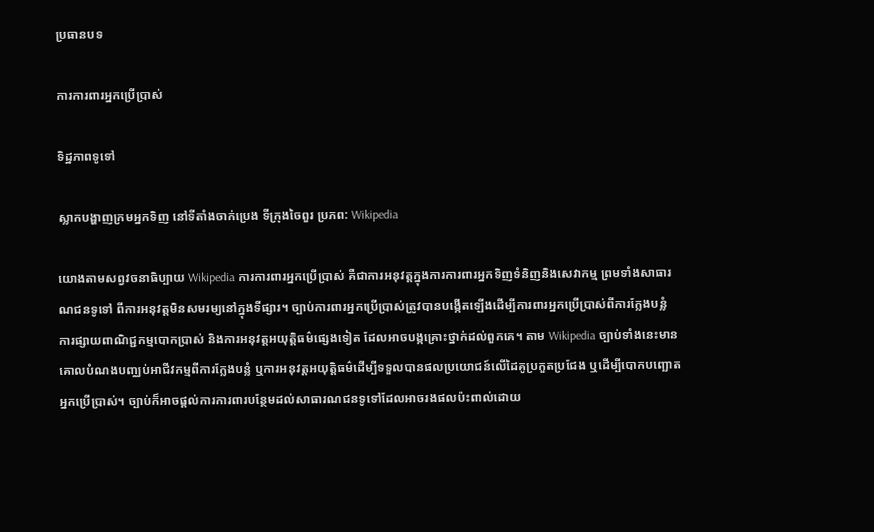ប្រធានបទ

ការការពារអ្នកប្រើប្រាស់

ទិដ្ឋភាពទូទៅ

ស្លាកបង្ហាញក្រមអ្នកទិញ នៅទីតាំងចាក់ប្រេង ទីក្រុងចៃពួរ ប្រភព: Wikipedia

យោងតាមសព្វវចនាធិប្បាយ Wikipedia ការការពារអ្នកប្រើប្រាស់ គឺជាការអនុវត្តក្នុងការការពារអ្នកទិញទំនិញនិងសេវាកម្ម ព្រមទាំងសាធារណជនទូទៅ ពីការអនុវត្តមិនសមរម្យនៅក្នុងទីផ្សារ។ ច្បាប់ការពារអ្នកប្រើប្រាស់ត្រូវបានបង្កើតឡើងដើម្បីការពារអ្នកប្រើប្រាស់ពីការក្លែងបន្លំ ការផ្សាយពាណិជ្ជកម្មបោកប្រាស់ និងការអនុវត្តអយុត្តិធម៌ផ្សេងទៀត ដែលអាចបង្កគ្រោះថ្នាក់ដល់ពួកគេ។ តាម Wikipedia ច្បាប់ទាំងនេះមានគោលបំណងបញ្ឈប់អាជីវកម្មពីការក្លែងបន្លំ ឬការអនុវត្តអយុត្តិធម៌ដើម្បីទទួលបានផលប្រយោជន៍លើដៃគូប្រកួតប្រជែង ឬដើម្បីបោកបញ្ឆោតអ្នកប្រើប្រាស់។ ច្បាប់ក៏អាចផ្តល់ការការពារបន្ថែមដល់សាធារណជនទូទៅដែលអាចរងផលប៉ះពាល់ដោយ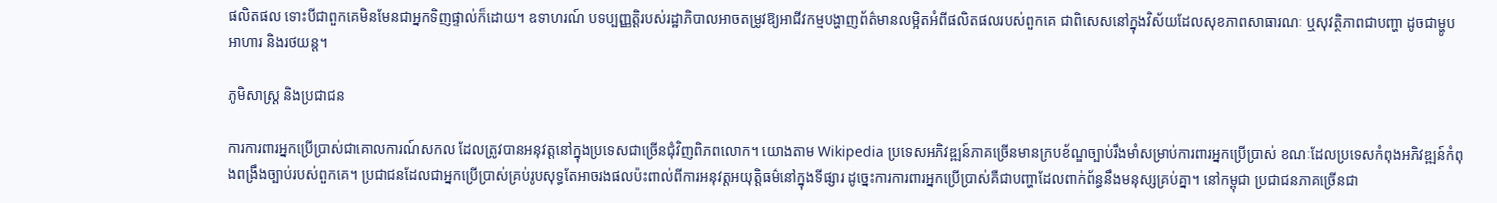ផលិតផល ទោះបីជាពួកគេមិនមែនជាអ្នកទិញផ្ទាល់ក៏ដោយ។ ឧទាហរណ៍ បទប្បញ្ញត្តិរបស់រដ្ឋាភិបាលអាចតម្រូវឱ្យអាជីវកម្មបង្ហាញព័ត៌មានលម្អិតអំពីផលិតផលរបស់ពួកគេ ជាពិសេសនៅក្នុងវិស័យដែលសុខភាពសាធារណៈ ឬសុវត្ថិភាពជាបញ្ហា ដូចជាម្ហូបអាហារ និងរថយន្ត។

ភូមិសាស្ត្រ និងប្រជាជន

ការការពារអ្នកប្រើប្រាស់ជាគោលការណ៍សកល ដែលត្រូវបានអនុវត្តនៅក្នុងប្រទេសជាច្រើនជុំវិញពិភពលោក។ យោងតាម Wikipedia ប្រទេសអភិវឌ្ឍន៍ភាគច្រើនមានក្របខ័ណ្ឌច្បាប់រឹងមាំសម្រាប់ការពារអ្នកប្រើប្រាស់ ខណៈដែលប្រទេសកំពុងអភិវឌ្ឍន៍កំពុងពង្រឹងច្បាប់របស់ពួកគេ។ ប្រជាជនដែលជាអ្នកប្រើប្រាស់គ្រប់រូបសុទ្ធតែអាចរងផលប៉ះពាល់ពីការអនុវត្តអយុត្តិធម៌នៅក្នុងទីផ្សារ ដូច្នេះការការពារអ្នកប្រើប្រាស់គឺជាបញ្ហាដែលពាក់ព័ន្ធនឹងមនុស្សគ្រប់គ្នា។ នៅកម្ពុជា ប្រជាជនភាគច្រើនជា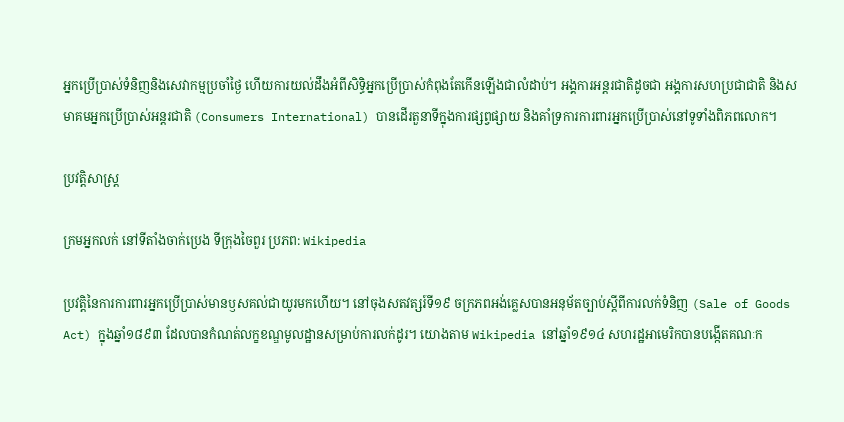អ្នកប្រើប្រាស់ទំនិញនិងសេវាកម្មប្រចាំថ្ងៃ ហើយការយល់ដឹងអំពីសិទ្ធិអ្នកប្រើប្រាស់កំពុងតែកើនឡើងជាលំដាប់។ អង្គការអន្តរជាតិដូចជា អង្គការសហប្រជាជាតិ និងសមាគមអ្នកប្រើប្រាស់អន្តរជាតិ (Consumers International) បានដើរតួនាទីក្នុងការផ្សព្វផ្សាយ និងគាំទ្រការការពារអ្នកប្រើប្រាស់នៅទូទាំងពិភពលោក។

ប្រវត្តិសាស្ត្រ

ក្រមអ្នកលក់ នៅទីតាំងចាក់ប្រេង ទីក្រុងចៃពួរ ប្រភព: Wikipedia

ប្រវត្តិនៃការការពារអ្នកប្រើប្រាស់មានឫសគល់ជាយូរមកហើយ។ នៅចុងសតវត្សរ៍ទី១៩ ចក្រភពអង់គ្លេសបានអនុម័តច្បាប់ស្តីពីការលក់ទំនិញ (Sale of Goods Act) ក្នុងឆ្នាំ១៨៩៣ ដែលបានកំណត់លក្ខខណ្ឌមូលដ្ឋានសម្រាប់ការលក់ដូរ។ យោងតាម Wikipedia នៅឆ្នាំ១៩១៤ សហរដ្ឋអាមេរិកបានបង្កើតគណៈក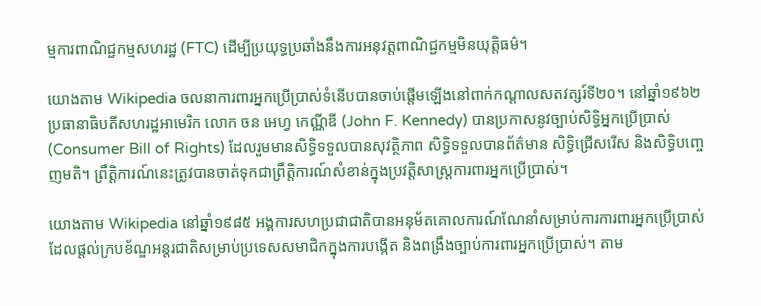ម្មការពាណិជ្ជកម្មសហរដ្ឋ (FTC) ដើម្បីប្រយុទ្ធប្រឆាំងនឹងការអនុវត្តពាណិជ្ជកម្មមិនយុត្តិធម៌។

យោងតាម Wikipedia ចលនាការពារអ្នកប្រើប្រាស់ទំនើបបានចាប់ផ្តើមឡើងនៅពាក់កណ្តាលសតវត្សរ៍ទី២០។ នៅឆ្នាំ១៩៦២ ប្រធានាធិបតីសហរដ្ឋអាមេរិក លោក ចន អេហ្វ កេណ្ណីឌី (John F. Kennedy) បានប្រកាសនូវច្បាប់សិទ្ធិអ្នកប្រើប្រាស់ (Consumer Bill of Rights) ដែលរួមមានសិទ្ធិទទួលបានសុវត្ថិភាព សិទ្ធិទទួលបានព័ត៌មាន សិទ្ធិជ្រើសរើស និងសិទ្ធិបញ្ចេញមតិ។ ព្រឹត្តិការណ៍នេះត្រូវបានចាត់ទុកជាព្រឹត្តិការណ៍សំខាន់ក្នុងប្រវត្តិសាស្ត្រការពារអ្នកប្រើប្រាស់។

យោងតាម Wikipedia នៅឆ្នាំ១៩៨៥ អង្គការសហប្រជាជាតិបានអនុម័តគោលការណ៍ណែនាំសម្រាប់ការការពារអ្នកប្រើប្រាស់ ដែលផ្តល់ក្របខ័ណ្ឌអន្តរជាតិសម្រាប់ប្រទេសសមាជិកក្នុងការបង្កើត និងពង្រឹងច្បាប់ការពារអ្នកប្រើប្រាស់។ តាម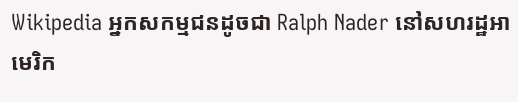Wikipedia អ្នកសកម្មជនដូចជា Ralph Nader នៅសហរដ្ឋអាមេរិក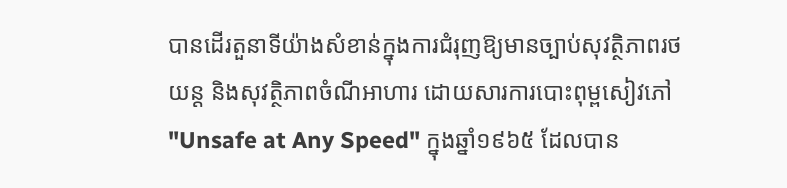បានដើរតួនាទីយ៉ាងសំខាន់ក្នុងការជំរុញឱ្យមានច្បាប់សុវត្ថិភាពរថយន្ត និងសុវត្ថិភាពចំណីអាហារ ដោយសារការបោះពុម្ពសៀវភៅ "Unsafe at Any Speed" ក្នុងឆ្នាំ១៩៦៥ ដែលបាន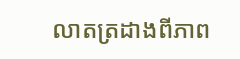លាតត្រដាងពីភាព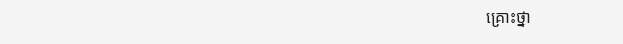គ្រោះថ្នា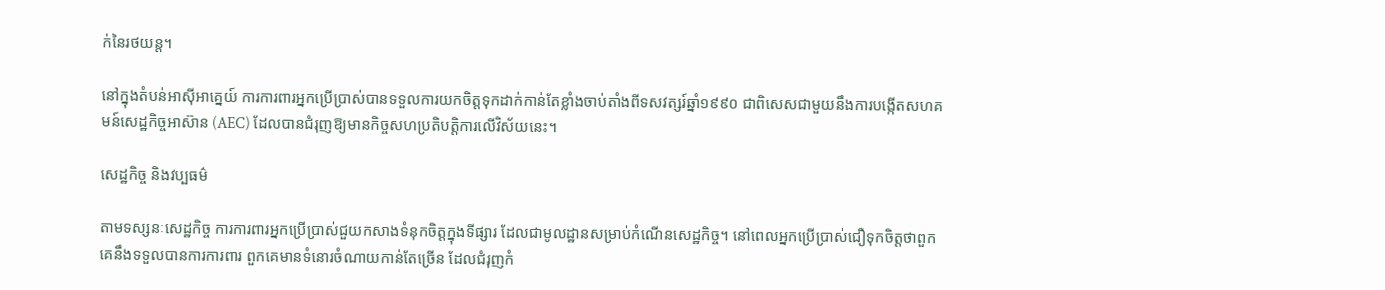ក់នៃរថយន្ត។

នៅក្នុងតំបន់អាស៊ីអាគ្នេយ៍ ការការពារអ្នកប្រើប្រាស់បានទទួលការយកចិត្តទុកដាក់កាន់តែខ្លាំងចាប់តាំងពីទសវត្សរ៍ឆ្នាំ១៩៩០ ជាពិសេសជាមួយនឹងការបង្កើតសហគមន៍សេដ្ឋកិច្ចអាស៊ាន (AEC) ដែលបានជំរុញឱ្យមានកិច្ចសហប្រតិបត្តិការលើវិស័យនេះ។

សេដ្ឋកិច្ច និងវប្បធម៌

តាមទស្សនៈសេដ្ឋកិច្ច ការការពារអ្នកប្រើប្រាស់ជួយកសាងទំនុកចិត្តក្នុងទីផ្សារ ដែលជាមូលដ្ឋានសម្រាប់កំណើនសេដ្ឋកិច្ច។ នៅពេលអ្នកប្រើប្រាស់ជឿទុកចិត្តថាពួកគេនឹងទទួលបានការការពារ ពួកគេមានទំនោរចំណាយកាន់តែច្រើន ដែលជំរុញកំ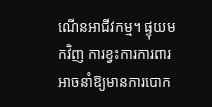ណើនអាជីវកម្ម។ ផ្ទុយមកវិញ ការខ្វះការការពារអាចនាំឱ្យមានការបោក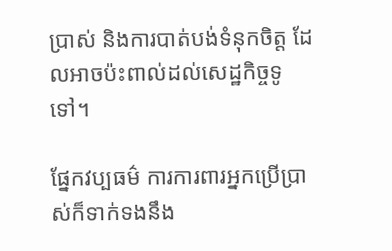ប្រាស់ និងការបាត់បង់ទំនុកចិត្ត ដែលអាចប៉ះពាល់ដល់សេដ្ឋកិច្ចទូទៅ។

ផ្នែកវប្បធម៌ ការការពារអ្នកប្រើប្រាស់ក៏ទាក់ទងនឹង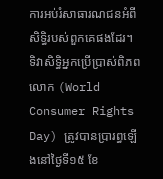ការអប់រំសាធារណជនអំពីសិទ្ធិរបស់ពួកគេផងដែរ។ ទិវាសិទ្ធិអ្នកប្រើប្រាស់ពិភពលោក (World Consumer Rights Day) ត្រូវបានប្រារព្ធឡើងនៅថ្ងៃទី១៥ ខែ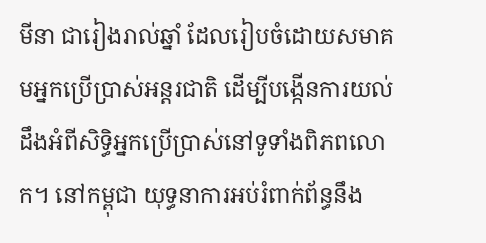មីនា ជារៀងរាល់ឆ្នាំ ដែលរៀបចំដោយសមាគមអ្នកប្រើប្រាស់អន្តរជាតិ ដើម្បីបង្កើនការយល់ដឹងអំពីសិទ្ធិអ្នកប្រើប្រាស់នៅទូទាំងពិភពលោក។ នៅកម្ពុជា យុទ្ធនាការអប់រំពាក់ព័ន្ធនឹង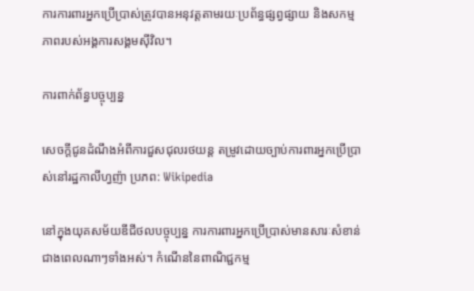ការការពារអ្នកប្រើប្រាស់ត្រូវបានអនុវត្តតាមរយៈប្រព័ន្ធផ្សព្វផ្សាយ និងសកម្មភាពរបស់អង្គការសង្គមស៊ីវិល។

ការពាក់ព័ន្ធបច្ចុប្បន្ន

សេចក្តីជូនដំណឹងអំពីការជួសជុលរថយន្ត តម្រូវដោយច្បាប់ការពារអ្នកប្រើប្រាស់នៅរដ្ឋកាលីហ្វញ៉ា ប្រភព: Wikipedia

នៅក្នុងយុគសម័យឌីជីថលបច្ចុប្បន្ន ការការពារអ្នកប្រើប្រាស់មានសារៈសំខាន់ជាងពេលណាៗទាំងអស់។ កំណើននៃពាណិជ្ជកម្ម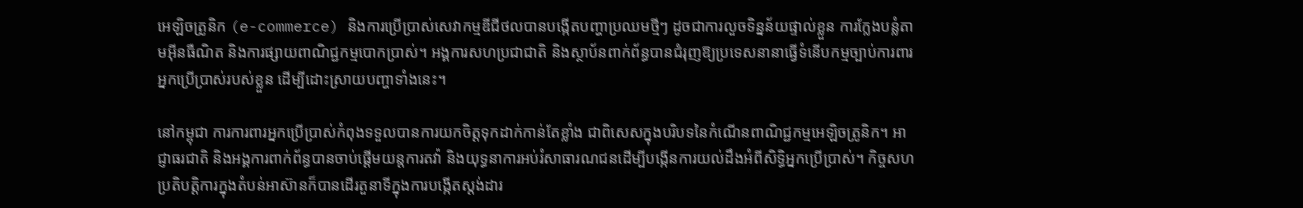អេឡិចត្រូនិក (e-commerce) និងការប្រើប្រាស់សេវាកម្មឌីជីថលបានបង្កើតបញ្ហាប្រឈមថ្មីៗ ដូចជាការលួចទិន្នន័យផ្ទាល់ខ្លួន ការក្លែងបន្លំតាមអ៊ីនធឺណិត និងការផ្សាយពាណិជ្ជកម្មបោកប្រាស់។ អង្គការសហប្រជាជាតិ និងស្ថាប័នពាក់ព័ន្ធបានជំរុញឱ្យប្រទេសនានាធ្វើទំនើបកម្មច្បាប់ការពារអ្នកប្រើប្រាស់របស់ខ្លួន ដើម្បីដោះស្រាយបញ្ហាទាំងនេះ។

នៅកម្ពុជា ការការពារអ្នកប្រើប្រាស់កំពុងទទួលបានការយកចិត្តទុកដាក់កាន់តែខ្លាំង ជាពិសេសក្នុងបរិបទនៃកំណើនពាណិជ្ជកម្មអេឡិចត្រូនិក។ អាជ្ញាធរជាតិ និងអង្គការពាក់ព័ន្ធបានចាប់ផ្តើមយន្តការតវ៉ា និងយុទ្ធនាការអប់រំសាធារណជនដើម្បីបង្កើនការយល់ដឹងអំពីសិទ្ធិអ្នកប្រើប្រាស់។ កិច្ចសហប្រតិបត្តិការក្នុងតំបន់អាស៊ានក៏បានដើរតួនាទីក្នុងការបង្កើតស្តង់ដារ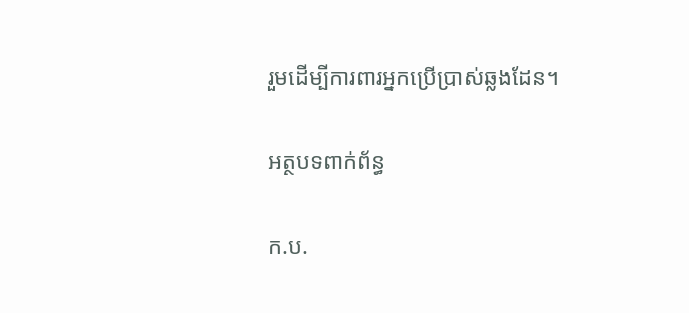រួមដើម្បីការពារអ្នកប្រើប្រាស់ឆ្លងដែន។

អត្ថបទពាក់ព័ន្ធ

ក.ប.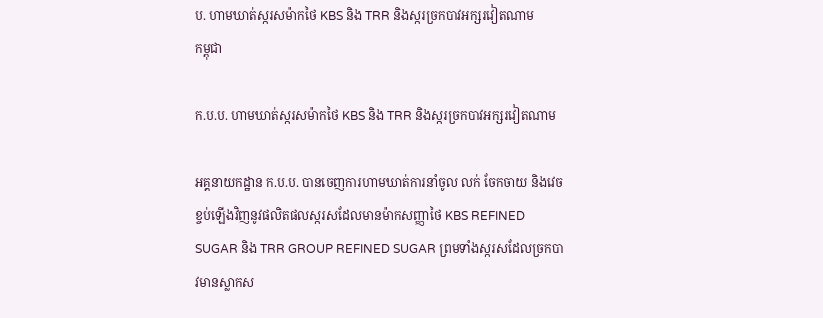ប. ហាមឃាត់ស្ករសម៉ាកថៃ KBS និង TRR និងស្ករច្រកបាវអក្សរវៀតណាម
កម្ពុជា

ក.ប.ប. ហាមឃាត់ស្ករសម៉ាកថៃ KBS និង TRR និងស្ករច្រកបាវអក្សរវៀតណាម

អគ្គនាយកដ្ឋាន ក.ប.ប. បានចេញការហាមឃាត់ការនាំចូល លក់ ចែកចាយ និងវេចខ្ចប់ឡើងវិញនូវផលិតផលស្ករសដែលមានម៉ាកសញ្ញាថៃ KBS REFINED SUGAR និង TRR GROUP REFINED SUGAR ព្រមទាំងស្ករសដែលច្រកបាវមានស្លាកស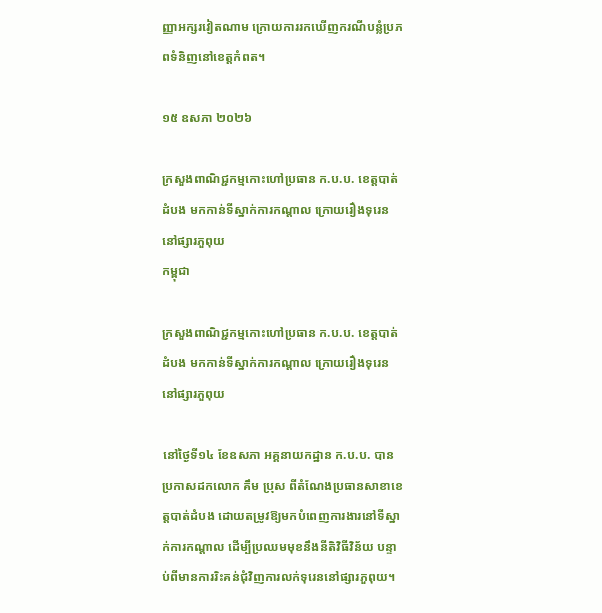ញ្ញាអក្សរវៀតណាម ក្រោយការរកឃើញករណីបន្លំប្រភពទំនិញនៅខេត្តកំពត។

១៥ ឧសភា ២០២៦

ក្រសួងពាណិជ្ជកម្មកោះហៅប្រធាន ក.ប.ប. ខេត្តបាត់ដំបង មកកាន់ទីស្នាក់ការកណ្តាល ក្រោយរឿងទុរេននៅផ្សារភួពុយ
កម្ពុជា

ក្រសួងពាណិជ្ជកម្មកោះហៅប្រធាន ក.ប.ប. ខេត្តបាត់ដំបង មកកាន់ទីស្នាក់ការកណ្តាល ក្រោយរឿងទុរេននៅផ្សារភួពុយ

នៅថ្ងៃទី១៤ ខែឧសភា អគ្គនាយកដ្ឋាន ក.ប.ប. បានប្រកាសដកលោក គឹម ប្រុស ពីតំណែងប្រធានសាខាខេត្តបាត់ដំបង ដោយតម្រូវឱ្យមកបំពេញការងារនៅទីស្នាក់ការកណ្តាល ដើម្បីប្រឈមមុខនឹងនីតិវិធីវិន័យ បន្ទាប់ពីមានការរិះគន់ជុំវិញការលក់ទុរេននៅផ្សារភួពុយ។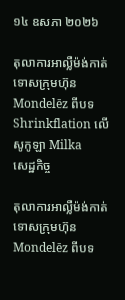១៤ ឧសភា ២០២៦

តុលាការអាល្លឺម៉ង់កាត់ទោសក្រុមហ៊ុន Mondelēz ពីបទ Shrinkflation លើសូកូឡា Milka
សេដ្ឋកិច្ច

តុលាការអាល្លឺម៉ង់កាត់ទោសក្រុមហ៊ុន Mondelēz ពីបទ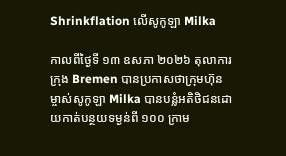Shrinkflation លើសូកូឡា Milka

កាលពីថ្ងៃទី ១៣ ឧសភា ២០២៦ តុលាការក្រុង Bremen បានប្រកាសថាក្រុមហ៊ុនម្ចាស់សូកូឡា Milka បានបន្លំអតិថិជនដោយកាត់បន្ថយទម្ងន់ពី ១០០ ក្រាម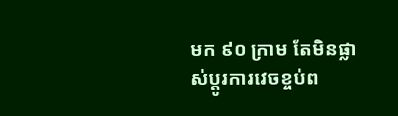មក ៩០ ក្រាម តែមិនផ្លាស់ប្តូរការវេចខ្ចប់ព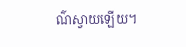ណ៌ស្វាយឡើយ។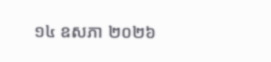១៤ ឧសភា ២០២៦